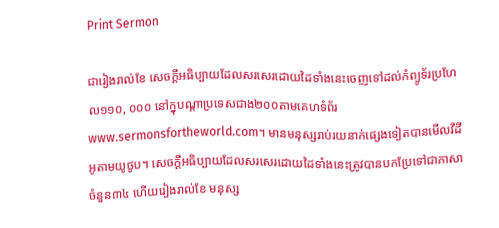Print Sermon

ជារៀងរាល់ខែ សេចក្ដីអធិប្បាយដែលសរសេរដោយដៃទាំងនេះចេញទៅដល់កំព្យូទ័រប្រហែល១១០, ០០០ នៅក្នុបណ្ដាប្រទេសជាង២០០តាមគេហទំព័រwww.sermonsfortheworld.com។ មានមនុស្សរាប់រយនាក់ផ្សេងទៀតបានមើលវីដីអូតាមយូថូប។ សេចក្ដីអធិប្បាយដែលសរសេរដោយដៃទាំងនេះត្រូវបានបកប្រែទៅជាភាសាចំនួន៣៤ ហើយរៀងរាល់ខែ មនុស្ស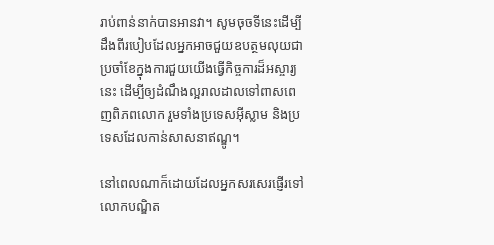រាប់ពាន់នាក់បានអានវា។ សូមចុចទីនេះដើម្បីដឹងពីរបៀបដែលអ្នកអាចជួយឧបត្ថមលុយជាប្រចាំខែក្នុងការជួយយើងធ្វើកិច្ចការដ៏អស្ចារ្យនេះ ដើម្បីឲ្យដំណឹងល្អរាលដាលទៅពាសពេញពិភពលោក រួមទាំងប្រទេសអ៊ីស្លាម និងប្រទេសដែលកាន់សាសនាឥណ្ឌូ។

នៅពេលណាក៏ដោយដែលអ្នកសរសេរផ្ញើរទៅលោកបណ្ឌិត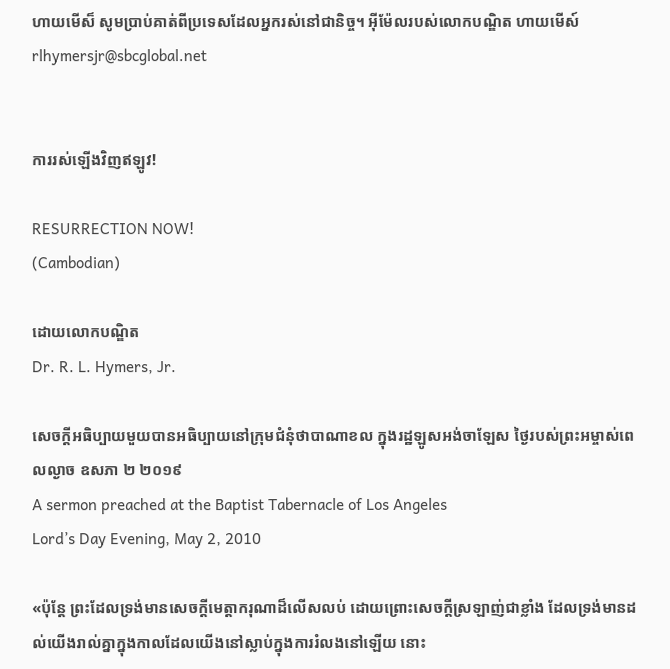ហាយមើស៏ សូមប្រាប់គាត់ពីប្រទេសដែលអ្នករស់នៅជានិច្ច។ អ៊ីម៉ែលរបស់លោកបណ្ឌិត ហាយមើស៍rlhymersjr@sbcglobal.net


ការរស់ឡើងវិញឥឡូវ!

RESURRECTION NOW!
(Cambodian)

ដោយលោកបណ្ឌិត
Dr. R. L. Hymers, Jr.

សេចក្ដីអធិប្បាយមួយបានអធិប្បាយនៅក្រុមជំនុំថាបាណាខល ក្នុងរដ្ឋឡូសអង់ចាឡែស ថ្ងៃរបស់ព្រះអម្ចាស់ពេលល្ងាច ឧសភា ២ ២០១៩
A sermon preached at the Baptist Tabernacle of Los Angeles
Lord’s Day Evening, May 2, 2010

«ប៉ុន្តែ ព្រះដែលទ្រង់មានសេចក្តីមេត្តាករុណាដ៏លើសលប់ ដោយព្រោះសេចក្តីស្រឡាញ់ជាខ្លាំង ដែលទ្រង់មានដល់យើងរាល់គ្នាក្នុងកាលដែលយើងនៅស្លាប់ក្នុងការរំលងនៅឡើយ នោះ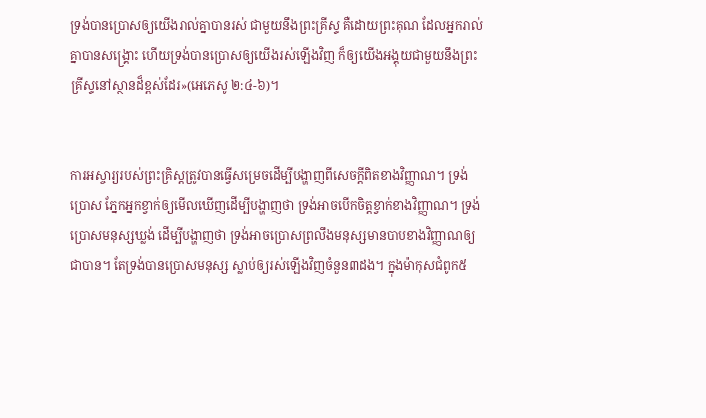ទ្រង់បានប្រោសឲ្យយើងរាល់គ្នាបានរស់ ជាមួយនឹងព្រះគ្រីស្ទ គឺដោយព្រះគុណ ដែលអ្នករាល់គ្នាបានសង្គ្រោះ ហើយទ្រង់បានប្រោសឲ្យយើងរស់ឡើងវិញ ក៏ឲ្យយើងអង្គុយជាមួយនឹងព្រះគ្រីស្ទនៅស្ថានដ៏ខ្ពស់ដែរ»(អេភេសូ ២:៤-៦)។


ការអស្ចារ្យរបស់ព្រះគ្រិស្ដត្រូវបានធ្វើសម្រេចដើម្បីបង្ហាញពីសេចក្ដីពិតខាងវិញ្ញាណ។ ទ្រង់ប្រោស ភ្នែកអ្នកខ្វាក់ឲ្យមើលឃើញដើម្បីបង្ហាញថា ទ្រង់អាចបើកចិត្ដខ្វាក់ខាងវិញ្ញាណ។ ទ្រង់ប្រោសមនុស្សឃ្លង់ ដើម្បីបង្ហាញថា ទ្រង់អាចប្រោសព្រលឹងមនុស្សមានបាបខាងវិញ្ញាណឲ្យជាបាន។ តែទ្រង់បានប្រោសមនុស្ស ស្លាប់ឲ្យរស់ឡើងវិញចំនួន៣ដង។ ក្នុងម៉ាកុសជំពូក៥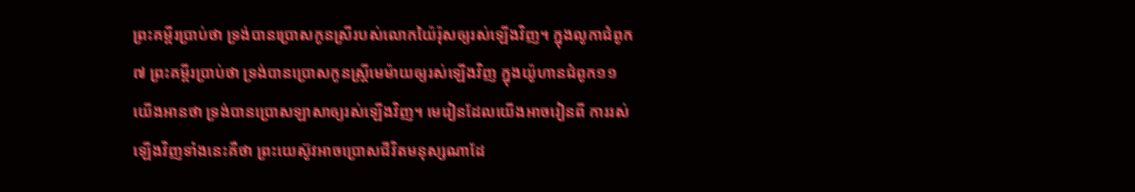ព្រះគម្ពីរប្រាប់ថា ទ្រង់បានប្រោសកូនស្រីរបស់លោកយ៉ៃរ៉ុសឲ្យរស់ឡើងវិញ។ ក្នុងលូកាជំពូក៧ ព្រះគម្ពីរប្រាប់ថា ទ្រង់បានប្រោសកូនស្រ្ដីមេម៉ាយឲ្យរស់ឡើងវិញ ក្នុងយ៉ូហានជំពូក១១ យើងអានថា ទ្រង់បានប្រោសឡាសាឲ្យរស់ឡើងវិញ។ មេរៀនដែលយើងអាចរៀនពី ការរស់ឡើងវិញទាំងនេះគឺថា ព្រះយេស៊ូវអាចប្រោសជីវិតមនុស្សណាដែ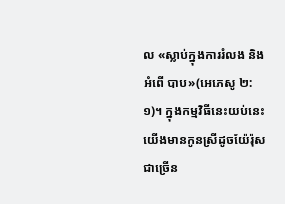ល «ស្លាប់ក្នុងការរំលង និងអំពើ បាប»(អេភេសូ ២:១)។ ក្នុងកម្មវិធីនេះយប់នេះ យើងមានកូនស្រីដូចយ៉ែរ៉ុសជាច្រើន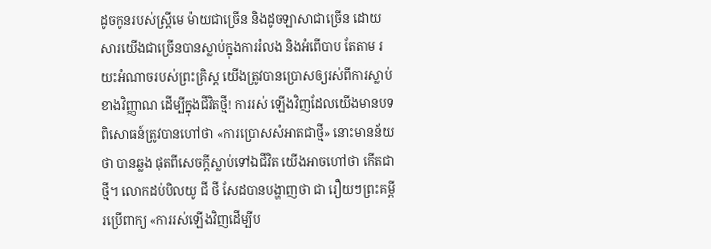ដូចកូនរបស់ស្រ្ដីមេ ម៉ាយជាច្រើន និងដូចឡាសាជាច្រើន ដោយសារយើងជាច្រើនបានស្លាប់ក្នុងការរំលង និងអំពើបាប តែតាម រយះអំណាចរបស់ព្រះគ្រិស្ដ យើងត្រូវបានប្រោសឲ្យរស់ពីការស្លាប់ខាងវិញ្ញាណ ដើម្បីក្នុងជីវិតថ្មី! ការរស់ ឡើងវិញដែលយើងមានបទពិសោធន៍ត្រូវបានហៅថា «ការប្រោសសំអាតជាថ្មី» នោះមានន័យថា បានឆ្លង ផុតពីសេចក្ដីស្លាប់ទៅឯជីវិត យើងអាចហៅថា កើតជាថ្មី។ លោកដប់បិលយូ ជី ថី សែដបានបង្ហាញថា ជា រឿយៗព្រះគម្ពីរប្រើពាក្យ «ការរស់ឡើងវិញដើម្បីប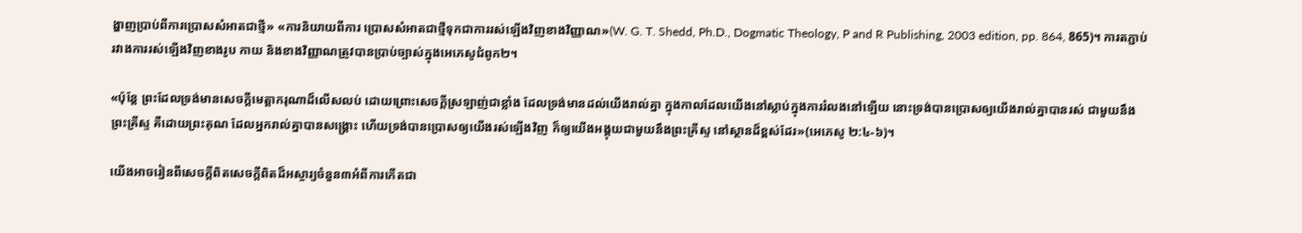ង្ហាញប្រាប់ពីការប្រោសសំអាតជាថ្មី» «ការនិយាយពីការ ប្រោសសំអាតជាថ្មីទុកជាការរស់ឡើងវិញខាងវិញ្ញាណ»(W. G. T. Shedd, Ph.D., Dogmatic Theology, P and R Publishing, 2003 edition, pp. 864, 865)។ ការតភ្ជាប់រវាងការរស់ឡើងវិញខាងរូប កាយ និងខាងវិញ្ញាណត្រូវបានប្រាប់ច្បាស់ក្នុងអេភេសូជំពូក២។

«ប៉ុន្តែ ព្រះដែលទ្រង់មានសេចក្តីមេត្តាករុណាដ៏លើសលប់ ដោយព្រោះសេចក្តីស្រឡាញ់ជាខ្លាំង ដែលទ្រង់មានដល់យើងរាល់គ្នា ក្នុងកាលដែលយើងនៅស្លាប់ក្នុងការរំលងនៅឡើយ នោះទ្រង់បានប្រោសឲ្យយើងរាល់គ្នាបានរស់ ជាមួយនឹងព្រះគ្រីស្ទ គឺដោយព្រះគុណ ដែលអ្នករាល់គ្នាបានសង្គ្រោះ ហើយទ្រង់បានប្រោសឲ្យយើងរស់ឡើងវិញ ក៏ឲ្យយើងអង្គុយជាមួយនឹងព្រះគ្រីស្ទ នៅស្ថានដ៏ខ្ពស់ដែរ»(អេភេសូ ២:៤-៦)។

យើងអាចរៀនពីសេចក្ដីពិតសេចក្ដីពិតដ៏អស្ចារ្យចំនួន៣អំពីការកើតជា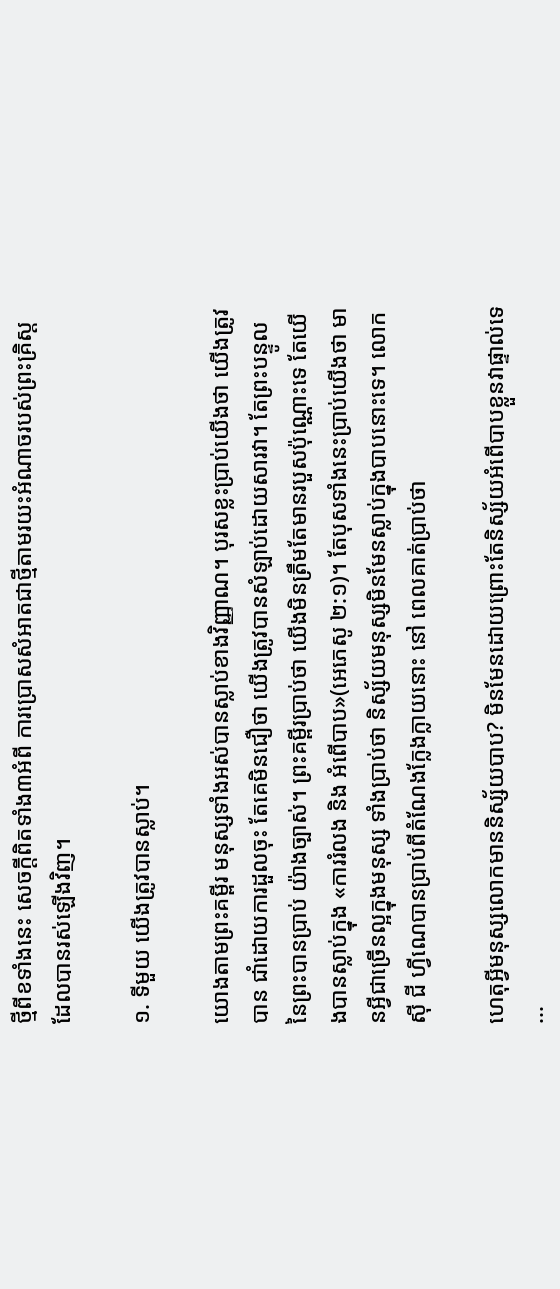ថ្មីពីខទាំងនេះ សេចក្ដីពិតទាំង៣អំពី ការប្រោសសំអាតជាថ្មីតាមរយះអំណាចរបស់ព្រះគ្រិស្ដដែលបានរស់ឡើងវិញ។

១. ទីមួយ យើងត្រូវបានស្លាប់។

យោងតាមព្រះគម្ពីរ មនុស្សទាំងអស់បានស្លាប់ខាងវិញ្ញាណ។ បុរសខ្លះប្រាប់យើងថា យើងត្រូវបាន ជាំដោយការដួលចុះ តែគេមិនជឿថា យើងត្រូវបានសំឡាប់ដោយសារវា។ តែព្រះបន្ទូលនៃព្រះបានប្រាប់ យ៉ាងច្បាស់។ ព្រះគម្ពីរប្រាប់ថា យើងមិនត្រឹមតែមានរបួសប៉ុណ្ណោះទេ តែយើងបានស្លាប់ក្នុង «ការរំលង និង អំពើបាប»(អេភេសូ ២:១)។ តែបុសទាំងនេះប្រាប់យើងថា មានអ្វីជាច្រើនល្អក្នុងមនុស្ស ទាំងប្រាប់ថា និស្ស័យមនុស្សមិនមែនស្លាប់ក្នុងបាបនោះទេ។ លោកស៊ី ជី ហ្វីណេបានប្រាប់ពីតំណែងក្លែងក្លាយនោះ នៅ ពេលគាត់ប្រាប់ថា

ហេតុអ្វីមនុស្សលោកមាននិស្ស័យបាប? មិនមែនដោយព្រោះតែនិស្ស័យអំពើបាបខ្លួនវាផ្ទាល់ទេ ...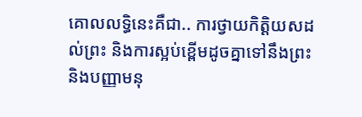គោលលទ្ធិនេះគឺជា.. ការថ្វាយកិត្ដិយសដល់ព្រះ និងការស្អប់ខ្ពើមដូចគ្នាទៅនឹងព្រះ និងបញ្ញាមនុ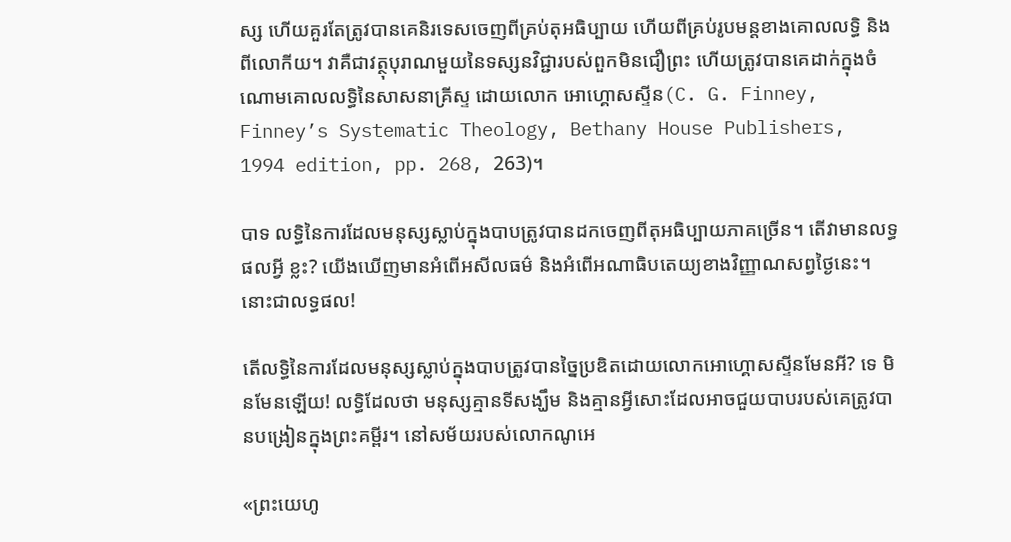ស្ស ហើយគួរតែត្រូវបានគេនិរទេសចេញពីគ្រប់តុអធិប្បាយ ហើយពីគ្រប់រូបមន្ដខាងគោលលទ្ធិ និងពីលោកីយ។ វាគឺជាវត្ថុបុរាណមួយនៃទស្សនវិជ្ជារបស់ពួកមិនជឿព្រះ ហើយត្រូវបានគេដាក់ក្នុងចំណោមគោលលទ្ធិនៃសាសនាគ្រីស្ទ ដោយលោក អោហ្គោសស្ទីន(C. G. Finney, Finney’s Systematic Theology, Bethany House Publishers, 1994 edition, pp. 268, 263)។

បាទ លទ្ធិនៃការដែលមនុស្សស្លាប់ក្នុងបាបត្រូវបានដកចេញពីតុអធិប្បាយភាគច្រើន។ តើវាមានលទ្ធផលអ្វី ខ្លះ? យើងឃើញមានអំពើអសីលធម៌ និងអំពើអណាធិបតេយ្យខាងវិញ្ញាណសព្វថ្ងៃនេះ។ នោះជាលទ្ធផល!

តើលទ្ធិនៃការដែលមនុស្សស្លាប់ក្នុងបាបត្រូវបានច្នៃប្រឌិតដោយលោកអោហ្គោសស្ទីនមែនអី? ទេ មិនមែនឡើយ! លទ្ធិដែលថា មនុស្សគ្មានទីសង្ឃឹម និងគ្មានអ្វីសោះដែលអាចជួយបាបរបស់គេត្រូវបានបង្រៀនក្នុងព្រះគម្ពីរ។ នៅសម័យរបស់លោកណូអេ

«ព្រះយេហូ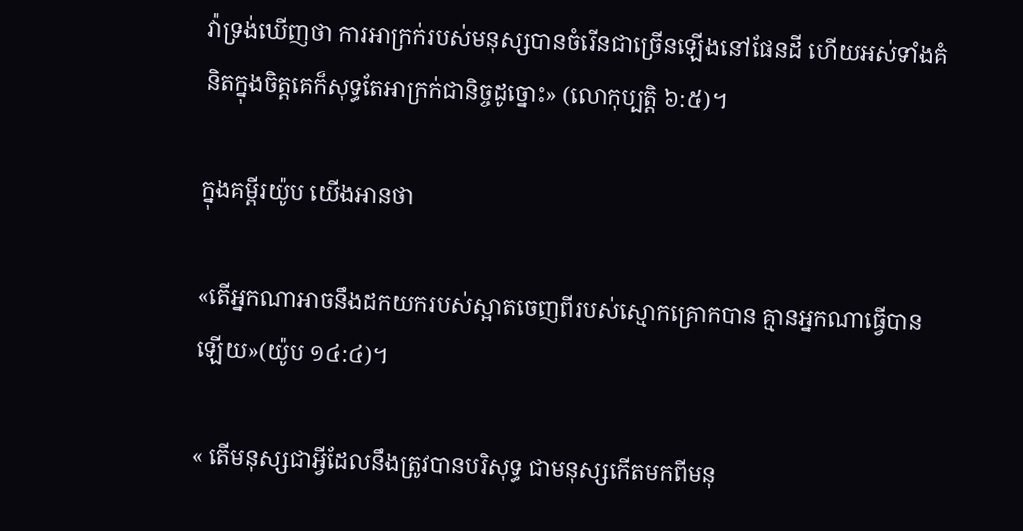វ៉ាទ្រង់ឃើញថា ការអាក្រក់របស់មនុស្សបានចំរើនជាច្រើនឡើងនៅផែនដី ហើយអស់ទាំងគំនិតក្នុងចិត្តគេក៏សុទ្ធតែអាក្រក់ជានិច្ចដូច្នោះ» (លោកុប្បត្ដិ ៦:៥)។

ក្នុងគម្ពីរយ៉ូប យើងអានថា

«តើអ្នកណាអាចនឹងដកយករបស់ស្អាតចេញពីរបស់ស្មោកគ្រោកបាន គ្មានអ្នកណាធ្វើបានឡើយ»(យ៉ូប ១៤:៤)។

« តើមនុស្សជាអ្វីដែលនឹងត្រូវបានបរិសុទ្ធ ជាមនុស្សកើតមកពីមនុ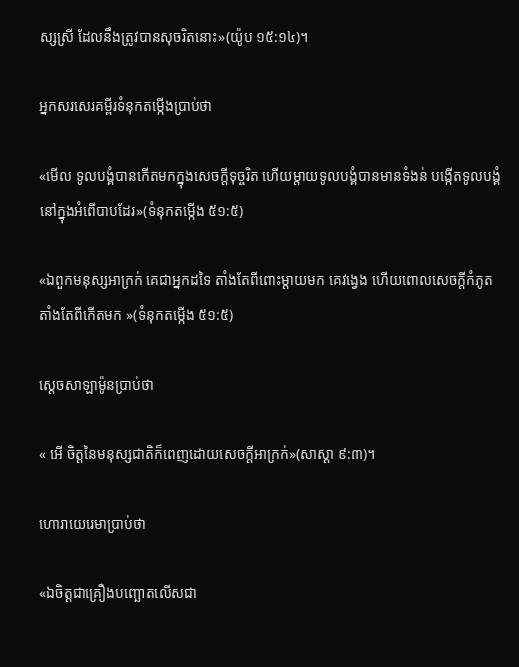ស្សស្រី ដែលនឹងត្រូវបានសុចរិតនោះ»(យ៉ូប ១៥:១៤)។

អ្នកសរសេរគម្ពីរទំនុកតម្កើងប្រាប់ថា

«មើល ទូលបង្គំបានកើតមកក្នុងសេចក្តីទុច្ចរិត ហើយម្តាយទូលបង្គំបានមានទំងន់ បង្កើតទូលបង្គំនៅក្នុងអំពើបាបដែរ»(ទំនុកតម្កើង ៥១:៥)

«ឯពួកមនុស្សអាក្រក់ គេជាអ្នកដទៃ តាំងតែពីពោះម្តាយមក គេវង្វេង ហើយពោលសេចក្តីកំភូត តាំងតែពីកើតមក »(ទំនុកតម្កើង ៥១:៥)

ស្ដេចសាឡាម៉ូនប្រាប់ថា

« អើ ចិត្តនៃមនុស្សជាតិក៏ពេញដោយសេចក្តីអាក្រក់»(សាស្ដា ៩:៣)។

ហោរាយេរេមាប្រាប់ថា

«ឯចិត្តជាគ្រឿងបញ្ឆោតលើសជា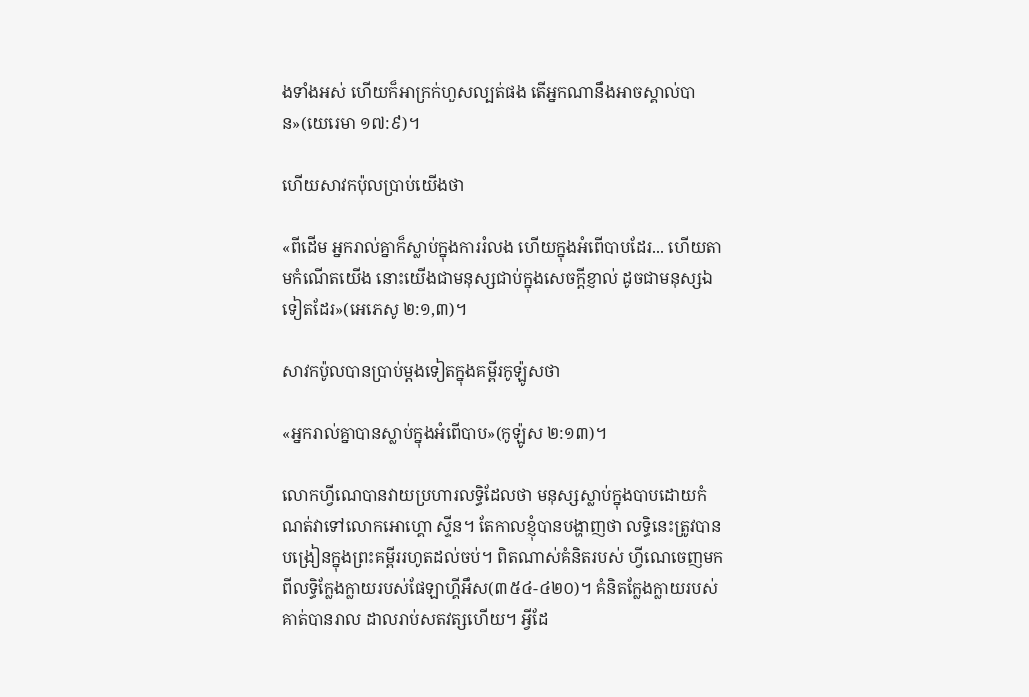ងទាំងអស់ ហើយក៏អាក្រក់ហួសល្បត់ផង តើអ្នកណានឹងអាចស្គាល់បាន»(យេរេមា ១៧:៩)។

ហើយសាវកប៉ុលប្រាប់យើងថា

«ពីដើម អ្នករាល់គ្នាក៏ស្លាប់ក្នុងការរំលង ហើយក្នុងអំពើបាបដែរ... ហើយតាមកំណើតយើង នោះយើងជាមនុស្សជាប់ក្នុងសេចក្តីខ្ញាល់ ដូចជាមនុស្សឯទៀតដែរ»(អេភេសូ ២:១,៣)។

សាវកប៉ូលបានប្រាប់ម្ដងទៀតក្នុងគម្ពីរកូឡ៉ូសថា

«អ្នករាល់គ្នាបានស្លាប់ក្នុងអំពើបាប»(កូឡ៉ូស ២:១៣)។

លោកហ្វីណេបានវាយប្រហារលទ្ធិដែលថា មនុស្សស្លាប់ក្នុងបាបដោយកំណត់វាទៅលោកអោហ្គោ ស្ទីន។ តែកាលខ្ញុំបានបង្ហាញថា លទ្ធិនេះត្រូវបានបង្រៀនក្នុងព្រះគម្ពីររហូតដល់ចប់។ ពិតណាស់គំនិតរបស់ ហ្វីណេចេញមកពីលទ្ធិក្លែងក្លាយរបស់ផែឡាហ្គីអឹស(៣៥៤-៤២០)។ គំនិតក្លែងក្លាយរបស់គាត់បានរាល ដាលរាប់សតវត្សហើយ។ អ្វីដែ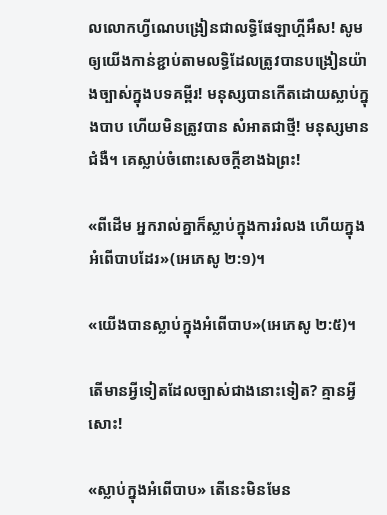លលោកហ្វីណេបង្រៀនជាលទ្ធិផែឡាហ្គីអឹស! សូមឲ្យយើងកាន់ខ្ជាប់តាមលទ្ធិដែលត្រូវបានបង្រៀនយ៉ាងច្បាស់ក្នុងបទគម្ពីរ! មនុស្សបានកើតដោយស្លាប់ក្នុងបាប ហើយមិនត្រូវបាន សំអាតជាថ្មី! មនុស្សមានជំងឺ។ គេស្លាប់ចំពោះសេចក្ដីខាងឯព្រះ!

«ពីដើម អ្នករាល់គ្នាក៏ស្លាប់ក្នុងការរំលង ហើយក្នុងអំពើបាបដែរ»(អេភេសូ ២:១)។

«យើងបានស្លាប់ក្នុងអំពើបាប»(អេភេសូ ២:៥)។

តើមានអ្វីទៀតដែលច្បាស់ជាងនោះទៀត? គ្មានអ្វីសោះ!

«ស្លាប់ក្នុងអំពើបាប» តើនេះមិនមែន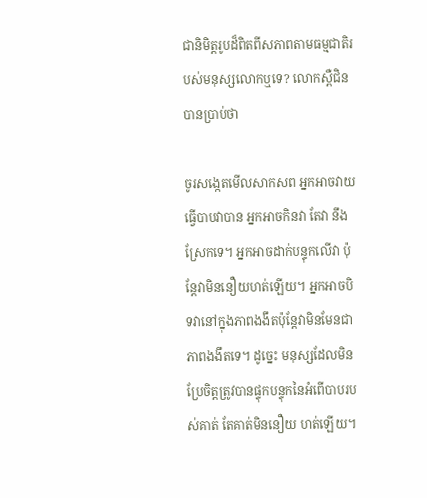ជានិមិត្ដរូបដ៏ពិតពីសភាពតាមធម្មជាតិរបស់មនុស្សលោកឬទេ? លោកស្ពឺជិនបានប្រាប់ថា

ចូរសង្កេតមើលសាកសព អ្នកអាចវាយធ្វើបាបវាបាន អ្នកអាចកិនវា តែវា នឹងស្រែកទេ។ អ្នកអាចដាក់បន្ទុកលើវា ប៉ុន្តែវាមិននឿយហត់ឡើយ។ អ្នកអាចបិទវានៅក្នុងភាពងងឹតប៉ុន្តែវាមិនមែនជាភាពងងឹតទេ។ ដូច្នេះ មនុស្សដែលមិនប្រែចិត្ដត្រូវបានផ្ទុកបន្ទុកនៃអំពើបាបរបស់គាត់ តែគាត់មិននឿយ ហត់ឡើយ។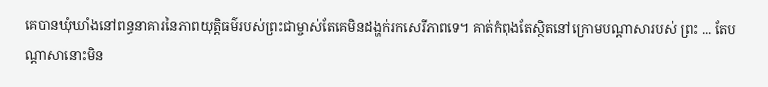គេបានឃុំឃាំងនៅពន្ធនាគារនៃភាពយុត្ដិធម៌របស់ព្រះជាម្ចាស់តែគេមិនដង្ហក់រកសេរីភាពទេ។ គាត់កំពុងតែស្ថិតនៅក្រោមបណ្ដាសារបស់ ព្រះ ... តែបណ្តាសានោះមិន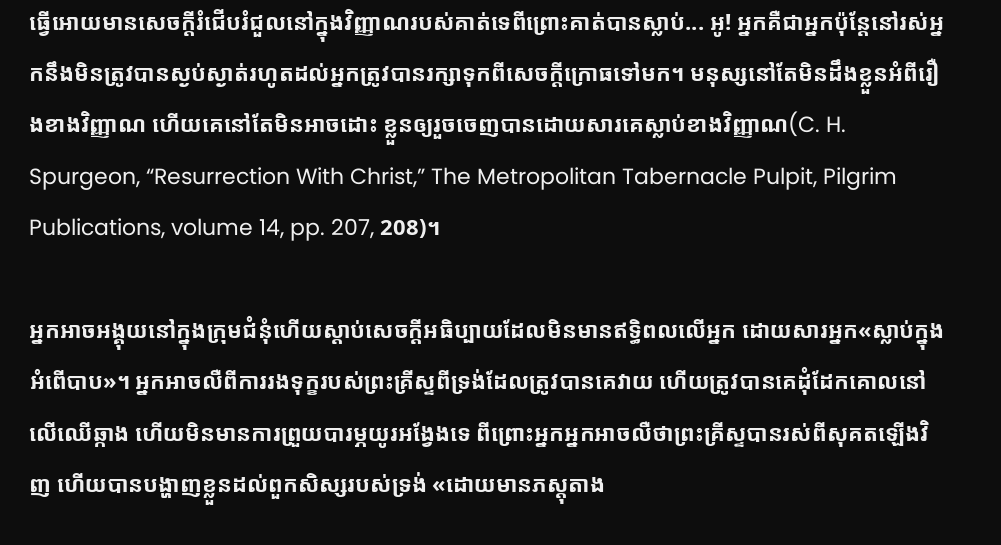ធ្វើអោយមានសេចក្តីរំជើបរំជួលនៅក្នុងវិញ្ញាណរបស់គាត់ទេពីព្រោះគាត់បានស្លាប់... អូ! អ្នកគឺជាអ្នកប៉ុន្តែនៅរស់អ្នកនឹងមិនត្រូវបានស្ងប់ស្ងាត់រហូតដល់អ្នកត្រូវបានរក្សាទុកពីសេចក្ដីក្រោធទៅមក។ មនុស្សនៅតែមិនដឹងខ្លួនអំពីរឿងខាងវិញ្ញាណ ហើយគេនៅតែមិនអាចដោះ ខ្លួនឲ្យរួចចេញបានដោយសារគេស្លាប់ខាងវិញ្ញាណ(C. H. Spurgeon, “Resurrection With Christ,” The Metropolitan Tabernacle Pulpit, Pilgrim Publications, volume 14, pp. 207, 208)។

អ្នកអាចអង្គុយនៅក្នុងក្រុមជំនុំហើយស្ដាប់សេចក្ដីអធិប្បាយដែលមិនមានឥទ្ធិពលលើអ្នក ដោយសារអ្នក«ស្លាប់ក្នុងអំពើបាប»។ អ្នកអាចលឺពីការរងទុក្ខរបស់ព្រះគ្រីស្ទពីទ្រង់ដែលត្រូវបានគេវាយ ហើយត្រូវបានគេដុំដែកគោលនៅលើឈើឆ្កាង ហើយមិនមានការព្រួយបារម្ភយូរអង្វែងទេ ពីព្រោះអ្នកអ្នកអាចលឺថាព្រះគ្រីស្ទបានរស់ពីសុគតឡើងវិញ ហើយបានបង្ហាញខ្លួនដល់ពួកសិស្សរបស់ទ្រង់ «ដោយមានភស្តុតាង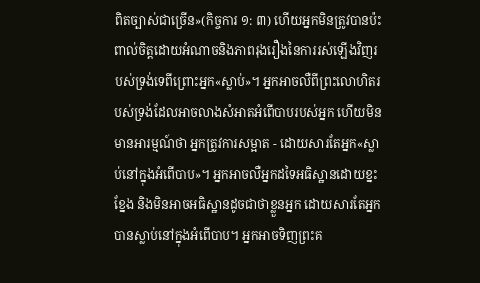ពិតច្បាស់ជាច្រើន»(កិច្ចការ ១: ៣) ហើយអ្នកមិនត្រូវបានប៉ះពាល់ចិត្ដដោយអំណាចនិងភាពរុងរឿងនៃការរស់ឡើងវិញរបស់ទ្រង់ទេពីព្រោះអ្នក«ស្លាប់»។ អ្នកអាចលឺពីព្រះលោហិតរបស់ទ្រង់ដែលអាចលាងសំអាតអំពើបាបរបស់អ្នក ហើយមិនមានអារម្មណ៍ថា អ្នកត្រូវការសម្អាត - ដោយសារតែអ្នក«ស្លាប់នៅក្នុងអំពើបាប»។ អ្នកអាចលឺអ្នកដទៃអធិស្ឋានដោយខ្នះខ្នែង និងមិនអាចអធិស្ឋានដូចជាថាខ្លួនអ្នក ដោយសារតែអ្នកបានស្លាប់នៅក្នុងអំពើបាប។ អ្នកអាចទិញព្រះគ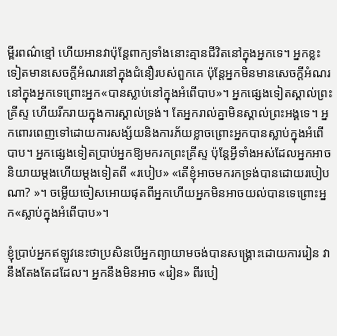ម្ពីរពណ៌ខ្មៅ ហើយអានវាប៉ុន្តែពាក្យទាំងនោះគ្មានជីវិតនៅក្នុងអ្នកទេ។ អ្នកខ្លះទៀតមានសេចក្តីអំណរនៅក្នុងជំនឿរបស់ពួកគេ ប៉ុន្តែអ្នកមិនមានសេចក្តីអំណរនៅក្នុងអ្នកទេព្រោះអ្នក«បានស្លាប់នៅក្នុងអំពើបាប»។ អ្នកផ្សេងទៀតស្គាល់ព្រះគ្រីស្ទ ហើយរីករាយក្នុងការស្គាល់ទ្រង់។ តែអ្នករាល់គ្នាមិនស្គាល់ព្រះអង្គទេ។ អ្នកពោរពេញទៅដោយការសង្ស័យនិងការភ័យខ្លាចព្រោះអ្នកបានស្លាប់ក្នុងអំពើបាប។ អ្នកផ្សេងទៀតប្រាប់អ្នកឱ្យមករកព្រះគ្រីស្ទ ប៉ុន្ដែអ្វីទាំងអស់ដែលអ្នកអាចនិយាយម្តងហើយម្តងទៀតពី «របៀប» «តើខ្ញុំអាចមករកទ្រង់បានដោយរបៀបណា? »។ ចម្លើយចៀសអោយផុតពីអ្នកហើយអ្នកមិនអាចយល់បានទេព្រោះអ្នក«ស្លាប់ក្នុងអំពើបាប»។

ខ្ញុំប្រាប់អ្នកឥឡូវនេះថាប្រសិនបើអ្នកព្យាយាមចង់បានសង្រ្គោះដោយការរៀន វានឹងតែងតែដដែល។ អ្នកនឹងមិនអាច «រៀន» ពីរបៀ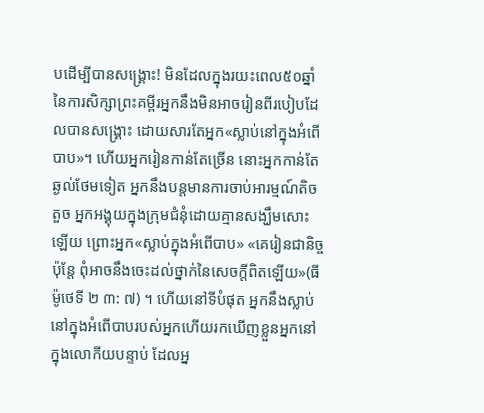បដើម្បីបានសង្រ្គោះ! មិនដែលក្នុងរយះពេល៥០ឆ្នាំនៃការសិក្សាព្រះគម្ពីរអ្នកនឹងមិនអាចរៀនពីរបៀបដែលបានសង្រ្គោះ ដោយសារតែអ្នក«ស្លាប់នៅក្នុងអំពើបាប»។ ហើយអ្នករៀនកាន់តែច្រើន នោះអ្នកកាន់តែឆ្ងល់ថែមទៀត អ្នកនឹងបន្តមានការចាប់អារម្មណ៍តិចតួច អ្នកអង្គុយក្នុងក្រុមជំនុំដោយគ្មានសង្ឃឹមសោះឡើយ ព្រោះអ្នក«ស្លាប់ក្នុងអំពើបាប» «គេរៀនជានិច្ច ប៉ុន្តែ ពុំអាចនឹងចេះដល់ថ្នាក់នៃសេចក្តីពិតឡើយ»(ធីម៉ូថេទី ២ ៣: ៧) ។ ហើយនៅទីបំផុត អ្នកនឹងស្លាប់នៅក្នុងអំពើបាបរបស់អ្នកហើយរកឃើញខ្លួនអ្នកនៅក្នុងលោកីយបន្ទាប់ ដែលអ្ន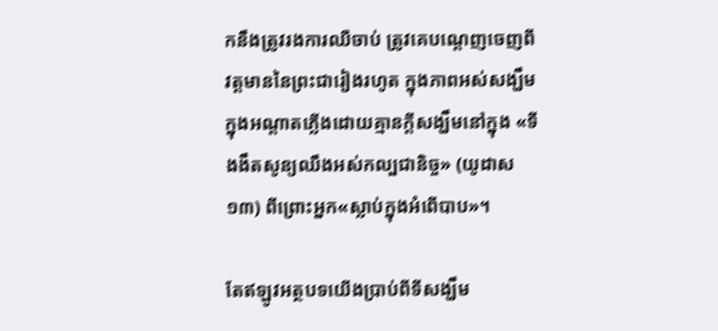កនឹងត្រូវរងការឈឺចាប់ ត្រូវគេបណ្តេញចេញពីវត្តមាននៃព្រះជារៀងរហូត ក្នុងភាពអស់សង្ឃឹម ក្នុងអណ្តាតភ្លើងដោយគ្មានក្តីសង្ឃឹមនៅក្នុង «ទីងងឹតសូន្យឈឹងអស់កល្បជានិច្ច» (យូដាស ១៣) ពីព្រោះអ្នក«ស្លាប់ក្នុងអំពើបាប»។

តែឥឡូវអត្ថបទយើងប្រាប់ពីទីសង្ឃឹម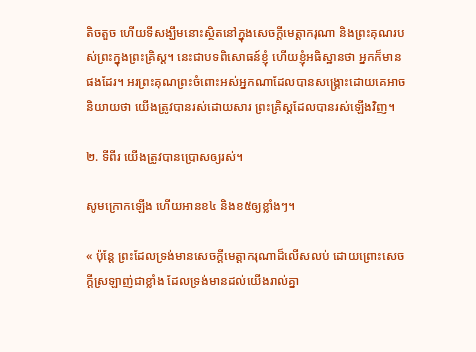តិចតួច ហើយទីសង្ឃឹមនោះស្ថិតនៅក្នុងសេចក្ដីមេត្ដាករុណា និងព្រះគុណរបស់ព្រះក្នុងព្រះគ្រិស្ដ។ នេះជាបទពិសោធន៍ខ្ញុំ ហើយខ្ញុំអធិស្ឋានថា អ្នកក៏មានផងដែរ។ អរព្រះគុណព្រះចំពោះអស់អ្នកណាដែលបានសង្រ្គោះដោយគេអាចនិយាយថា យើងត្រូវបានរស់ដោយសារ ព្រះគ្រិស្ដដែលបានរស់ឡើងវិញ។

២. ទីពីរ យើងត្រូវបានប្រោសឲ្យរស់។

សូមក្រោកឡើង ហើយអានខ៤ និងខ៥ឲ្យខ្លាំងៗ។

« ប៉ុន្តែ ព្រះដែលទ្រង់មានសេចក្តីមេត្តាករុណាដ៏លើសលប់ ដោយព្រោះសេចក្តីស្រឡាញ់ជាខ្លាំង ដែលទ្រង់មានដល់យើងរាល់គ្នា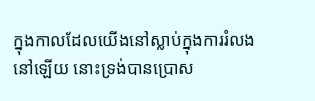ក្នុងកាលដែលយើងនៅស្លាប់ក្នុងការរំលងនៅឡើយ នោះទ្រង់បានប្រោស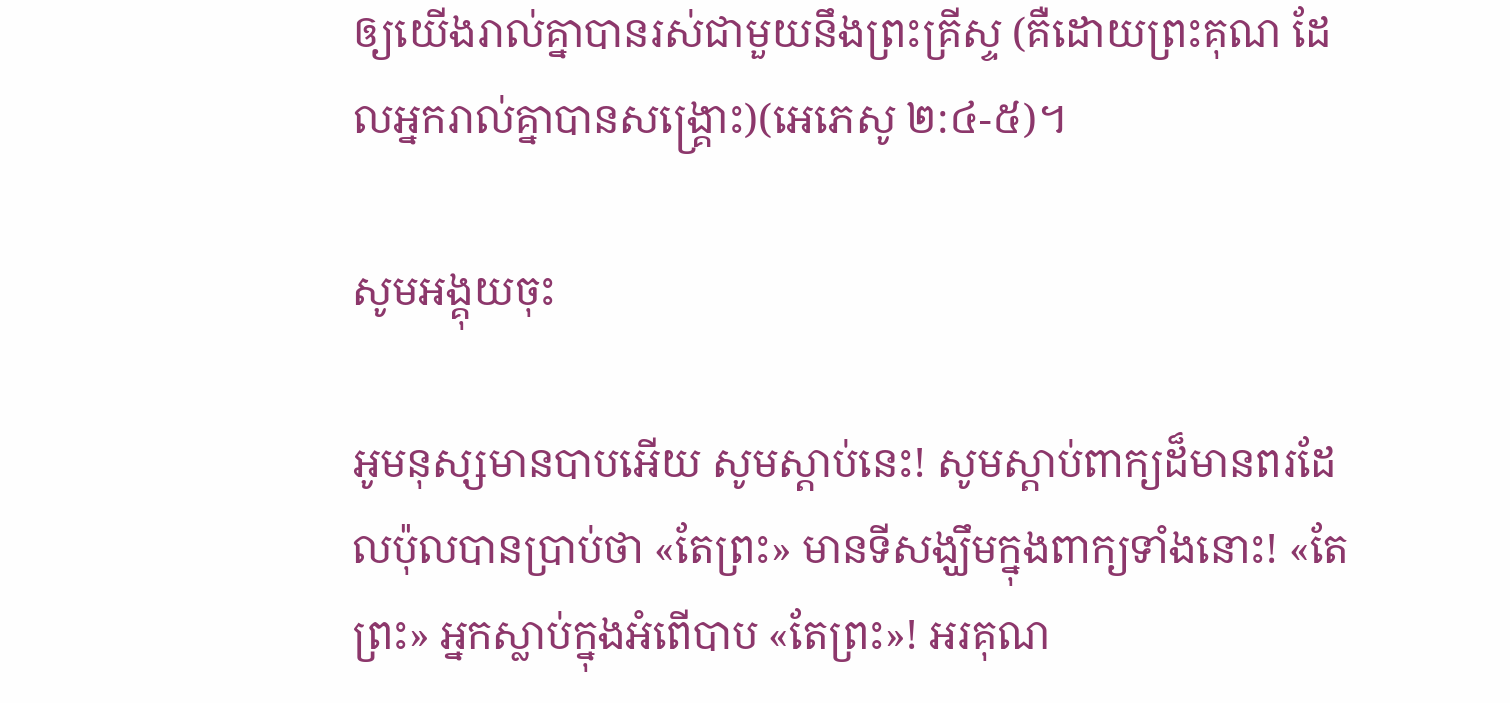ឲ្យយើងរាល់គ្នាបានរស់ជាមួយនឹងព្រះគ្រីស្ទ (គឺដោយព្រះគុណ ដែលអ្នករាល់គ្នាបានសង្គ្រោះ)(អេភេសូ ២:៤-៥)។

សូមអង្គុយចុះ

អូមនុស្សមានបាបអើយ សូមស្ដាប់នេះ! សូមស្ដាប់ពាក្យដ៏មានពរដែលប៉ុលបានប្រាប់ថា «តែព្រះ» មានទីសង្ឃឹមក្នុងពាក្យទាំងនោះ! «តែព្រះ» អ្នកស្លាប់ក្នុងអំពើបាប «តែព្រះ»! អរគុណ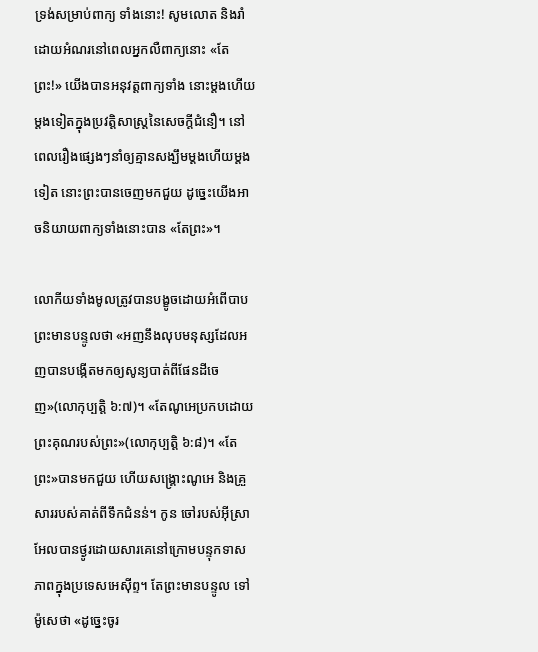ទ្រង់សម្រាប់ពាក្យ ទាំងនោះ! សូមលោត និងរាំដោយអំណរនៅពេលអ្នកលឺពាក្យនោះ «តែព្រះ!» យើងបានអនុវត្ដពាក្យទាំង នោះម្ដងហើយម្ដងទៀតក្នុងប្រវត្ដិសាស្រ្ដនៃសេចក្ដីជំនឿ។ នៅពេលរឿងផ្សេងៗនាំឲ្យគ្មានសង្ឃឹមម្ដងហើយម្ដងទៀត នោះព្រះបានចេញមកជួយ ដូច្នេះយើងអាចនិយាយពាក្យទាំងនោះបាន «តែព្រះ»។

លោកីយទាំងមូលត្រូវបានបង្ខូចដោយអំពើបាប ព្រះមានបន្ទូលថា «អញនឹងលុបមនុស្សដែលអញបានបង្កើតមកឲ្យសូន្យបាត់ពីផែនដីចេញ»(លោកុប្បត្ដិ ៦:៧)។ «តែណូអេប្រកបដោយព្រះគុណរបស់ព្រះ»(លោកុប្បត្ដិ ៦:៨)។ «តែព្រះ»បានមកជួយ ហើយសង្រ្គោះណូអេ និងគ្រួសាររបស់គាត់ពីទឹកជំនន់។ កូន ចៅរបស់អ៊ីស្រាអែលបានថ្ងូរដោយសារគេនៅក្រោមបន្ទុកទាសភាពក្នុងប្រទេសអេស៊ីព្ទ។ តែព្រះមានបន្ទូល ទៅម៉ូសេថា «ដូច្នេះចូរ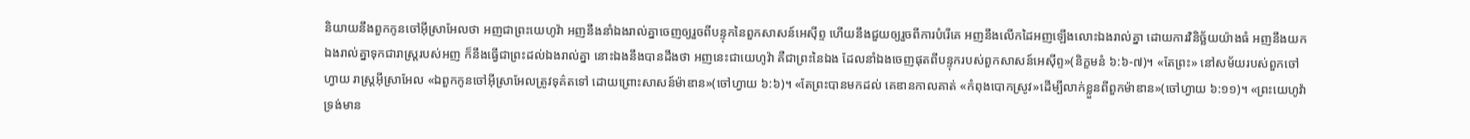និយាយនឹងពួកកូនចៅអ៊ីស្រាអែលថា អញជាព្រះយេហូវ៉ា អញនឹងនាំឯងរាល់គ្នាចេញឲ្យរួចពីបន្ទុកនៃពួកសាសន៍អេស៊ីព្ទ ហើយនឹងជួយឲ្យរួចពីការបំរើគេ អញនឹងលើកដៃអញឡើងលោះឯងរាល់គ្នា ដោយការវិនិច្ឆ័យយ៉ាងធំ អញនឹងយកឯងរាល់គ្នាទុកជារាស្ត្ររបស់អញ ក៏នឹងធ្វើជាព្រះដល់ឯងរាល់គ្នា នោះឯងនឹងបានដឹងថា អញនេះជាយេហូវ៉ា គឺជាព្រះនៃឯង ដែលនាំឯងចេញផុតពីបន្ទុករបស់ពួកសាសន៍អេស៊ីព្ទ»(និក្ខមនំ ៦:៦-៧)។ «តែព្រះ» នៅសម័យរបស់ពួកចៅហ្វាយ រាស្រ្ដអ៊ីស្រាអែល «ឯពួកកូនចៅអ៊ីស្រាអែលត្រូវទុគ៌តទៅ ដោយព្រោះសាសន៍ម៉ាឌាន»(ចៅហ្វាយ ៦:៦)។ «តែព្រះបានមកដល់ គេឌានកាលគាត់ «កំពុងបោកស្រូវ»ដើម្បីលាក់ខ្លួនពីពួកម៉ាឌាន»(ចៅហ្វាយ ៦:១១)។ «ព្រះយេហូវ៉ាទ្រង់មាន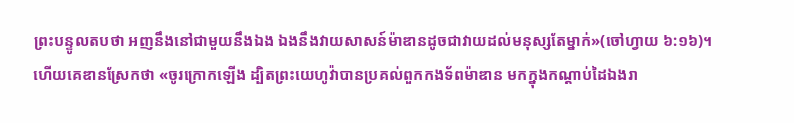ព្រះបន្ទូលតបថា អញនឹងនៅជាមួយនឹងឯង ឯងនឹងវាយសាសន៍ម៉ាឌានដូចជាវាយដល់មនុស្សតែម្នាក់»(ចៅហ្វាយ ៦:១៦)។ ហើយគេឌានស្រែកថា «ចូរក្រោកឡើង ដ្បិតព្រះយេហូវ៉ាបានប្រគល់ពួកកងទ័ពម៉ាឌាន មកក្នុងកណ្តាប់ដៃឯងរា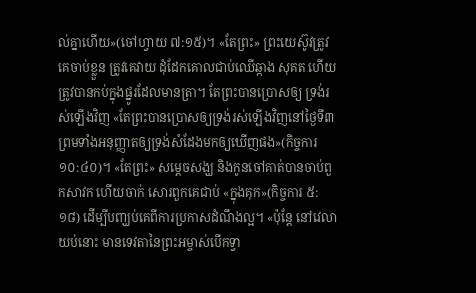ល់គ្នាហើយ»(ចៅហ្វាយ ៧:១៥)។ «តែព្រះ» ព្រះយេស៊ូវត្រូវគេចាប់ខ្លួន ត្រូវគេវាយ ដុំដែកគោលជាប់ឈើឆ្កាង សុគត ហើយត្រូវបានកប់ក្នុងផ្នូរដែលមានត្រា។ តែព្រះបានប្រោសឲ្យ ទ្រង់រស់ឡើងវិញ «តែព្រះបានប្រោសឲ្យទ្រង់រស់ឡើងវិញនៅថ្ងៃទី៣ ព្រមទាំងអនុញ្ញាតឲ្យទ្រង់សំដែងមកឲ្យឃើញផង»(កិច្ចការ ១០:៤០)។ «តែព្រះ» សម្ដេចសង្ឃ និងកូនចៅគាត់បានចាប់ពួកសាវក ហើយចាក់ សោរពួកគេជាប់ «ក្នុងគុក»(កិច្ចការ ៥:១៨) ដើម្បីបញ្ឃប់គេពីការប្រកាសដំណឹងល្អ។ «ប៉ុន្តែ នៅវេលាយប់នោះ មានទេវតានៃព្រះអម្ចាស់បើកទ្វា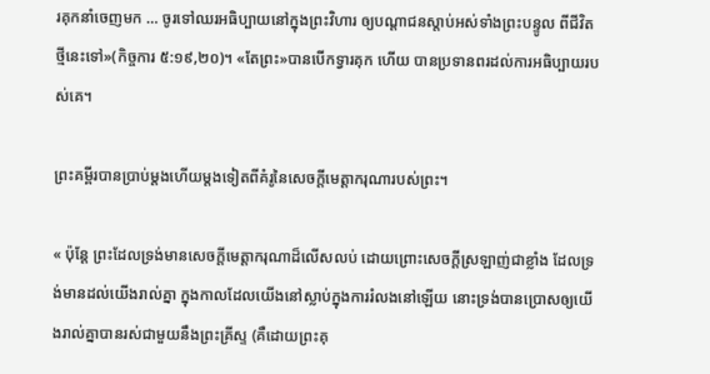រគុកនាំចេញមក ... ចូរទៅឈរអធិប្បាយនៅក្នុងព្រះវិហារ ឲ្យបណ្តាជនស្តាប់អស់ទាំងព្រះបន្ទូល ពីជីវិតថ្មីនេះទៅ»(កិច្ចការ ៥:១៩,២០)។ «តែព្រះ»បានបើកទ្វារគុក ហើយ បានប្រទានពរដល់ការអធិប្បាយរបស់គេ។

ព្រះគម្ពីរបានប្រាប់ម្ដងហើយម្ដងទៀតពីគំរូនៃសេចក្ដីមេត្ដាករុណារបស់ព្រះ។

« ប៉ុន្តែ ព្រះដែលទ្រង់មានសេចក្តីមេត្តាករុណាដ៏លើសលប់ ដោយព្រោះសេចក្តីស្រឡាញ់ជាខ្លាំង ដែលទ្រង់មានដល់យើងរាល់គ្នា ក្នុងកាលដែលយើងនៅស្លាប់ក្នុងការរំលងនៅឡើយ នោះទ្រង់បានប្រោសឲ្យយើងរាល់គ្នាបានរស់ជាមួយនឹងព្រះគ្រីស្ទ (គឺដោយព្រះគុ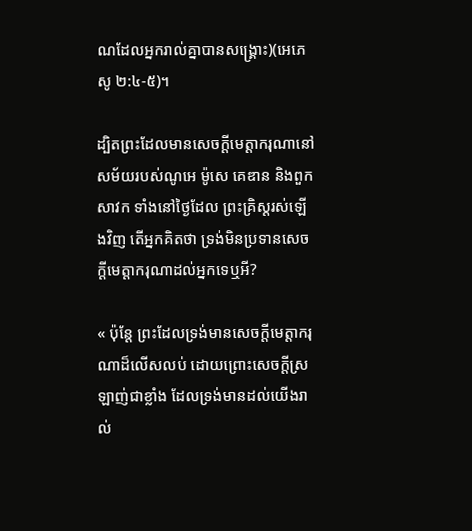ណដែលអ្នករាល់គ្នាបានសង្គ្រោះ)(អេភេសូ ២:៤-៥)។

ដ្បិតព្រះដែលមានសេចក្ដីមេត្ដាករុណានៅសម័យរបស់ណូអេ ម៉ូសេ គេឌាន និងពួកសាវក ទាំងនៅថ្ងៃដែល ព្រះគ្រិស្ដរស់ឡើងវិញ តើអ្នកគិតថា ទ្រង់មិនប្រទានសេចក្ដីមេត្ដាករុណាដល់អ្នកទេឬអី?

« ប៉ុន្តែ ព្រះដែលទ្រង់មានសេចក្តីមេត្តាករុណាដ៏លើសលប់ ដោយព្រោះសេចក្តីស្រឡាញ់ជាខ្លាំង ដែលទ្រង់មានដល់យើងរាល់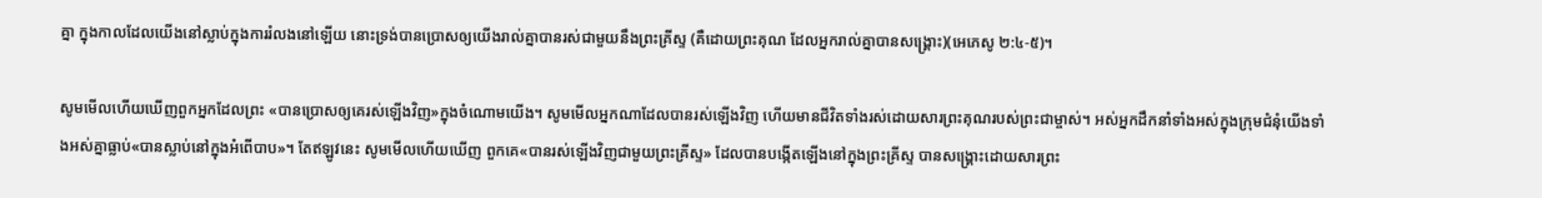គ្នា ក្នុងកាលដែលយើងនៅស្លាប់ក្នុងការរំលងនៅឡើយ នោះទ្រង់បានប្រោសឲ្យយើងរាល់គ្នាបានរស់ជាមួយនឹងព្រះគ្រីស្ទ (គឺដោយព្រះគុណ ដែលអ្នករាល់គ្នាបានសង្គ្រោះ)(អេភេសូ ២:៤-៥)។

សូមមើលហើយឃើញពួកអ្នកដែលព្រះ «បានប្រោសឲ្យគេរស់ឡើងវិញ»ក្នុងចំណោមយើង។ សូមមើលអ្នកណាដែលបានរស់ឡើងវិញ ហើយមានជីវិតទាំងរស់ដោយសារព្រះគុណរបស់ព្រះជាម្ចាស់។ អស់អ្នកដឹកនាំទាំងអស់ក្នុងក្រុមជំនុំយើងទាំងអស់គ្នាធ្លាប់«បានស្លាប់នៅក្នុងអំពើបាប»។ តែឥឡូវនេះ សូមមើលហើយឃើញ ពួកគេ«បានរស់ឡើងវិញជាមួយព្រះគ្រីស្ទ» ដែលបានបង្កើតឡើងនៅក្នុងព្រះគ្រីស្ទ បានសង្រ្គោះដោយសារព្រះ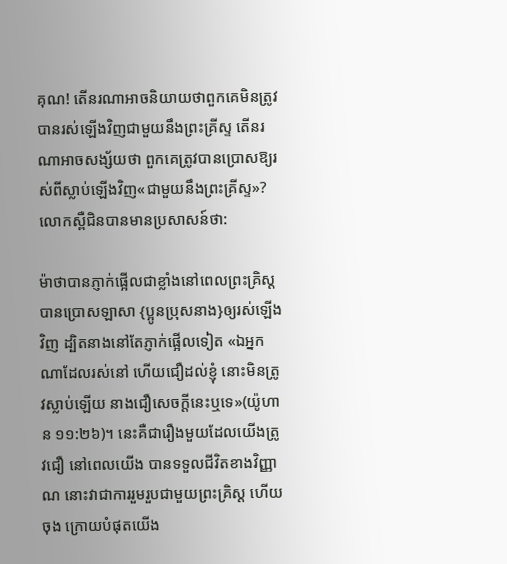គុណ! តើនរណាអាចនិយាយថាពួកគេមិនត្រូវបានរស់ឡើងវិញជាមួយនឹងព្រះគ្រីស្ទ តើនរណាអាចសង្ស័យថា ពួកគេត្រូវបានប្រោសឱ្យរស់ពីស្លាប់ឡើងវិញ«ជាមួយនឹងព្រះគ្រីស្ទ»? លោកស្ពឺជិនបានមានប្រសាសន៍ថា:

ម៉ាថាបានភ្ញាក់ផ្អើលជាខ្លាំងនៅពេលព្រះគ្រិស្ដបានប្រោសឡាសា {ប្អូនប្រុសនាង}ឲ្យរស់ឡើងវិញ ដ្បិតនាងនៅតែភ្ញាក់ផ្អើលទៀត «ឯអ្នកណាដែលរស់នៅ ហើយជឿដល់ខ្ញុំ នោះមិនត្រូវស្លាប់ឡើយ នាងជឿសេចក្តីនេះឬទេ»(យ៉ូហាន ១១:២៦)។ នេះគឺជារឿងមួយដែលយើងត្រូវជឿ នៅពេលយើង បានទទួលជីវិតខាងវិញ្ញាណ នោះវាជាការរួមរួបជាមួយព្រះគ្រិស្ដ ហើយចុង ក្រោយបំផុតយើង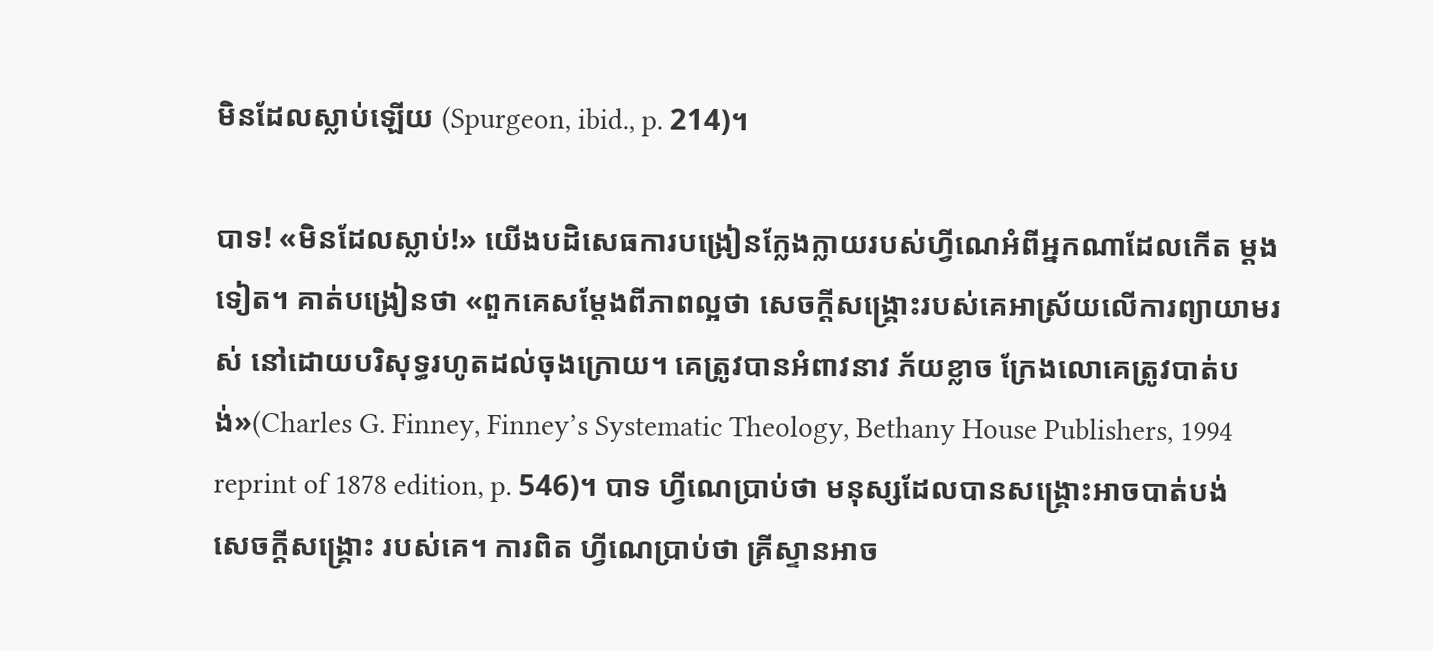មិនដែលស្លាប់ឡើយ (Spurgeon, ibid., p. 214)។

បាទ! «មិនដែលស្លាប់!» យើងបដិសេធការបង្រៀនក្លែងក្លាយរបស់ហ្វីណេអំពីអ្នកណាដែលកើត ម្ដងទៀត។ គាត់បង្រៀនថា «ពួកគេសម្ដែងពីភាពល្អថា សេចក្ដីសង្រ្គោះរបស់គេអាស្រ័យលើការព្យាយាមរស់ នៅដោយបរិសុទ្ធរហូតដល់ចុងក្រោយ។ គេត្រូវបានអំពាវនាវ ភ័យខ្លាច ក្រែងលោគេត្រូវបាត់បង់»(Charles G. Finney, Finney’s Systematic Theology, Bethany House Publishers, 1994 reprint of 1878 edition, p. 546)។ បាទ ហ្វីណេប្រាប់ថា មនុស្សដែលបានសង្រ្គោះអាចបាត់បង់សេចក្ដីសង្រ្គោះ របស់គេ។ ការពិត ហ្វីណេប្រាប់ថា គ្រីស្ទានអាច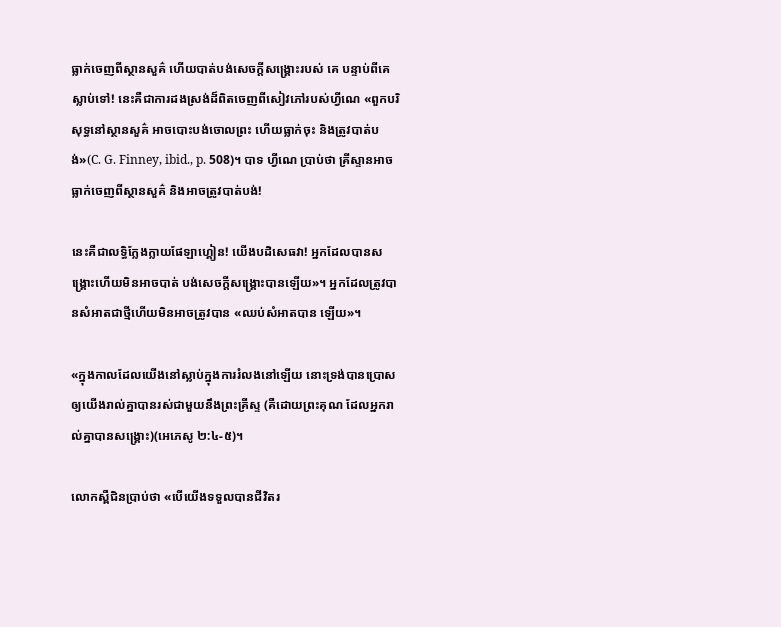ធ្លាក់ចេញពីស្ថានសួគ៌ ហើយបាត់បង់សេចក្ដីសង្រ្គោះរបស់ គេ បន្ទាប់ពីគេស្លាប់ទៅ! នេះគឺជាការដងស្រង់ដ៏ពិតចេញពីសៀវភៅរបស់ហ្វីណេ «ពួកបរិសុទ្ធនៅស្ថានសួគ៌ អាចបោះបង់ចោលព្រះ ហើយធ្លាក់ចុះ និងត្រូវបាត់បង់»(C. G. Finney, ibid., p. 508)។ បាទ ហ្វីណេ ប្រាប់ថា គ្រីស្ទានអាចធ្លាក់ចេញពីស្ថានសួគ៌ និងអាចត្រូវបាត់បង់!

នេះគឺជាលទ្ធិក្លែងក្លាយផែឡាហ្គៀន! យើងបដិសេធវា! អ្នកដែលបានសង្រ្គោះហើយមិនអាចបាត់ បង់សេចក្ដីសង្រ្គោះបានឡើយ»។ អ្នកដែលត្រូវបានសំអាតជាថ្មីហើយមិនអាចត្រូវបាន «ឈប់សំអាតបាន ឡើយ»។

«ក្នុងកាលដែលយើងនៅស្លាប់ក្នុងការរំលងនៅឡើយ នោះទ្រង់បានប្រោសឲ្យយើងរាល់គ្នាបានរស់ជាមួយនឹងព្រះគ្រីស្ទ (គឺដោយព្រះគុណ ដែលអ្នករាល់គ្នាបានសង្គ្រោះ)(អេភេសូ ២:៤-៥)។

លោកស្ពឺជិនប្រាប់ថា «បើយើងទទួលបានជីវិតរ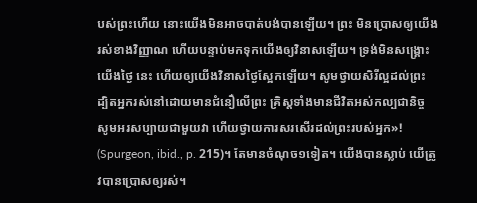បស់ព្រះហើយ នោះយើងមិនអាចបាត់បង់បានឡើយ។ ព្រះ មិនប្រោសឲ្យយើងរស់ខាងវិញ្ញាណ ហើយបន្ទាប់មកទុកយើងឲ្យវិនាសឡើយ។ ទ្រង់មិនសង្រ្គោះយើងថ្ងៃ នេះ ហើយឲ្យយើងវិនាសថ្ងៃស្អែកឡើយ។ សូមថ្វាយសិរីល្អដល់ព្រះ ដ្បិតអ្នករស់នៅដោយមានជំនឿលើព្រះ គ្រិស្ដទាំងមានជីវិតអស់កល្បជានិច្ច សូមអរសប្បាយជាមួយវា ហើយថ្វាយការសរសើរដល់ព្រះរបស់អ្នក»! (Spurgeon, ibid., p. 215)។ តែមានចំណុច១ទៀត។ យើងបានស្លាប់ យើត្រូវបានប្រោសឲ្យរស់។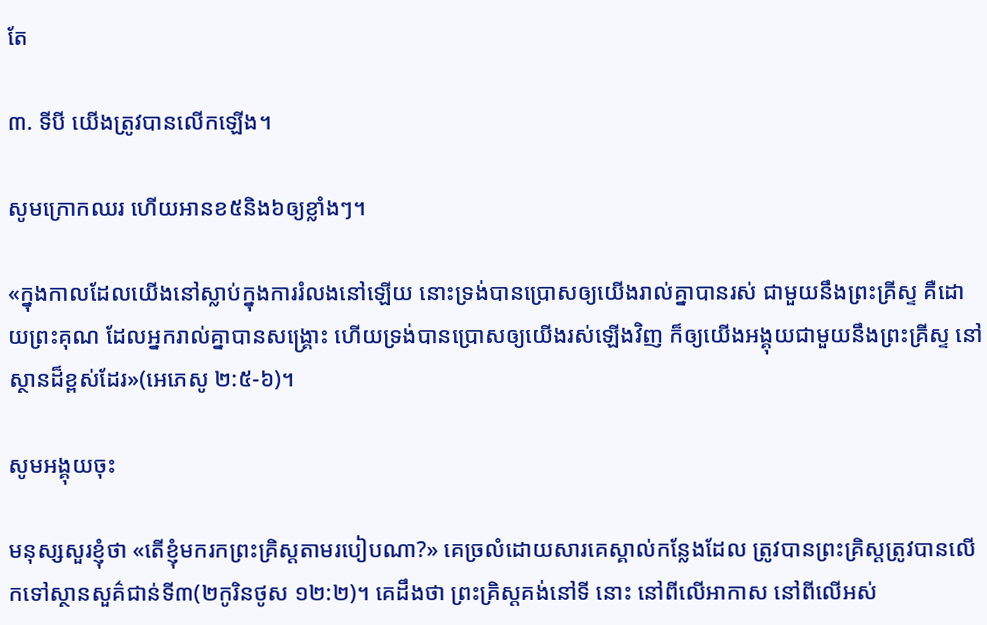តែ

៣. ទីបី យើងត្រូវបានលើកឡើង។

សូមក្រោកឈរ ហើយអានខ៥និង៦ឲ្យខ្លាំងៗ។

«ក្នុងកាលដែលយើងនៅស្លាប់ក្នុងការរំលងនៅឡើយ នោះទ្រង់បានប្រោសឲ្យយើងរាល់គ្នាបានរស់ ជាមួយនឹងព្រះគ្រីស្ទ គឺដោយព្រះគុណ ដែលអ្នករាល់គ្នាបានសង្គ្រោះ ហើយទ្រង់បានប្រោសឲ្យយើងរស់ឡើងវិញ ក៏ឲ្យយើងអង្គុយជាមួយនឹងព្រះគ្រីស្ទ នៅស្ថានដ៏ខ្ពស់ដែរ»(អេភេសូ ២:៥-៦)។

សូមអង្គុយចុះ

មនុស្សសួរខ្ញុំថា «តើខ្ញុំមករកព្រះគ្រិស្ដតាមរបៀបណា?» គេច្រលំដោយសារគេស្គាល់កន្លែងដែល ត្រូវបានព្រះគ្រិស្ដត្រូវបានលើកទៅស្ថានសួគ៌ជាន់ទី៣(២កូរិនថូស ១២:២)។ គេដឹងថា ព្រះគ្រិស្ដគង់នៅទី នោះ នៅពីលើអាកាស នៅពីលើអស់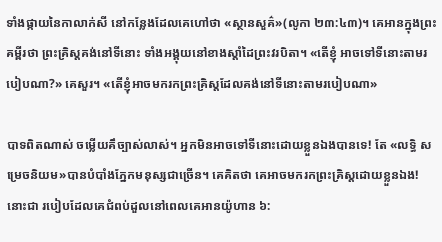ទាំងផ្កាយនៃកាលាក់សី នៅកន្លែងដែលគេហៅថា «ស្ថានសួគ៌»(លូកា ២៣:៤៣)។ គេអានក្នុងព្រះគម្ពីរថា ព្រះគ្រិស្ដគង់នៅទីនោះ ទាំងអង្គុយនៅខាងស្ដាំដៃព្រះវរបិតា។ «តើខ្ញុំ អាចទៅទីនោះតាមរបៀបណា?» គេសួរ។ «តើខ្ញុំអាចមករកព្រះគ្រិស្ដដែលគង់នៅទីនោះតាមរបៀបណា»

បាទពិតណាស់ ចម្លើយគឹច្បាស់លាស់។ អ្នកមិនអាចទៅទីនោះដោយខ្លួនឯងបានទេ! តែ «លទ្ធិ សម្រេចនិយម»បានបំបាំងភ្នែកមនុស្សជាច្រើន។ គេគិតថា គេអាចមករកព្រះគ្រិស្ដដោយខ្លួនឯង! នោះជា របៀបដែលគេជំពប់ដួលនៅពេលគេអានយ៉ូហាន ៦: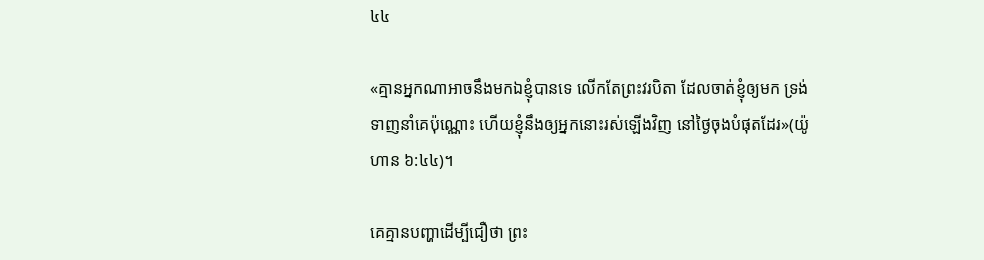៤៤

«គ្មានអ្នកណាអាចនឹងមកឯខ្ញុំបានទេ លើកតែព្រះវរបិតា ដែលចាត់ខ្ញុំឲ្យមក ទ្រង់ទាញនាំគេប៉ុណ្ណោះ ហើយខ្ញុំនឹងឲ្យអ្នកនោះរស់ឡើងវិញ នៅថ្ងៃចុងបំផុតដែរ»(យ៉ូហាន ៦:៤៤)។

គេគ្មានបញ្ហាដើម្បីជឿថា ព្រះ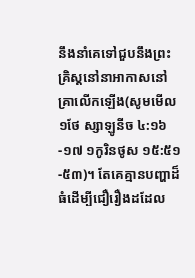នឹងនាំគេទៅជួបនឹងព្រះគ្រិស្ដនៅនាអាកាសនៅគ្រាលើកឡើង(សូមមើល១ថែ ស្សាឡូនីច ៤:១៦-១៧ ១កូរិនថូស ១៥:៥១-៥៣)។ តែគេគ្មានបញ្ហាដ៏ធំដើម្បីជឿរឿងដដែល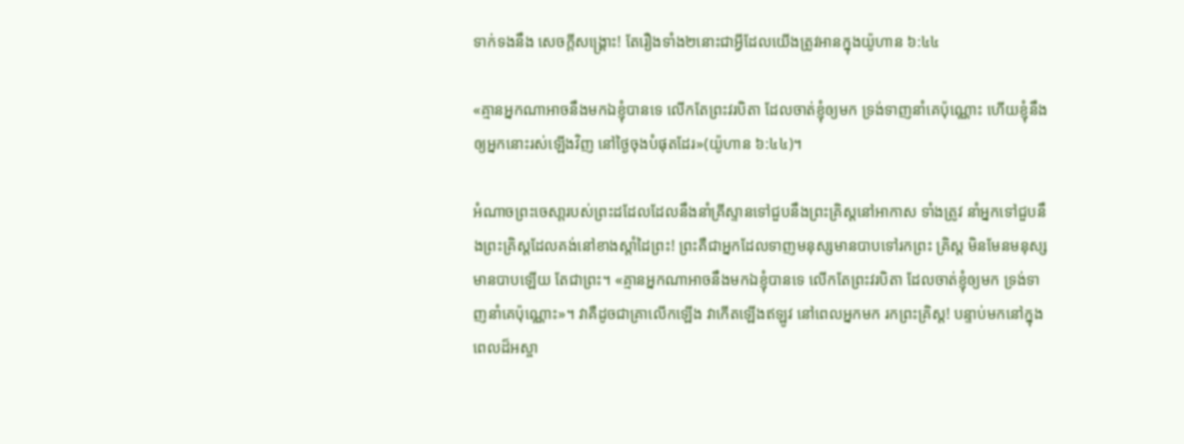ទាក់ទងនឹង សេចក្ដីសង្រ្គោះ! តែរឿងទាំង២នោះជាអ្វីដែលយើងត្រូវអានក្នុងយ៉ូហាន ៦:៤៤

«គ្មានអ្នកណាអាចនឹងមកឯខ្ញុំបានទេ លើកតែព្រះវរបិតា ដែលចាត់ខ្ញុំឲ្យមក ទ្រង់ទាញនាំគេប៉ុណ្ណោះ ហើយខ្ញុំនឹងឲ្យអ្នកនោះរស់ឡើងវិញ នៅថ្ងៃចុងបំផុតដែរ»(យ៉ូហាន ៦:៤៤)។

អំណាចព្រះចេសា្ដរបស់ព្រះដដែលដែលនឹងនាំគ្រីស្ទានទៅជួបនឹងព្រះគ្រិស្ដនៅអាកាស ទាំងត្រូវ នាំអ្នកទៅជួបនឹងព្រះគ្រិស្ដដែលគង់នៅខាងស្ដាំដៃព្រះ! ព្រះគឺជាអ្នកដែលទាញមនុស្សមានបាបទៅរកព្រះ គ្រិស្ដ មិនមែនមនុស្សមានបាបឡើយ តែជាព្រះ។ «គ្មានអ្នកណាអាចនឹងមកឯខ្ញុំបានទេ លើកតែព្រះវរបិតា ដែលចាត់ខ្ញុំឲ្យមក ទ្រង់ទាញនាំគេប៉ុណ្ណោះ»។ វាគឺដូចជាគ្រាលើកឡើង វាកើតឡើងឥឡូវ នៅពេលអ្នកមក រកព្រះគ្រិស្ដ! បន្ទាប់មកនៅក្នុងពេលដ៏អស្ចា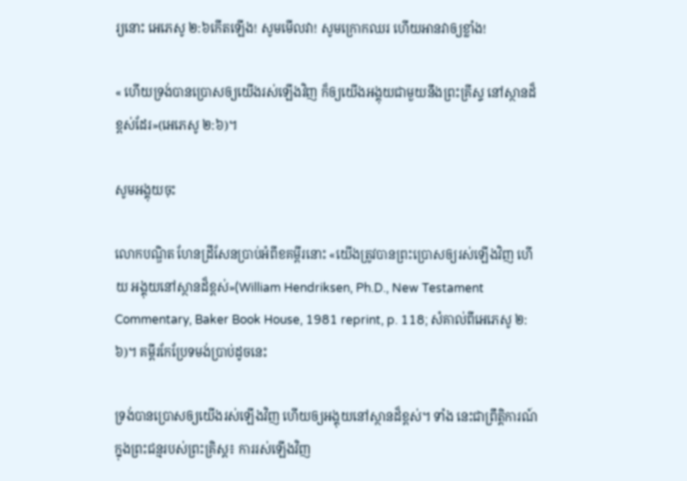រ្យនោះ អេភេសូ ២:៦កើតឡើង! សូមមើលវា! សូមក្រោកឈរ ហើយអានវាឲ្យខ្លាំង!

« ហើយទ្រង់បានប្រោសឲ្យយើងរស់ឡើងវិញ ក៏ឲ្យយើងអង្គុយជាមួយនឹងព្រះគ្រីស្ទ នៅស្ថានដ៏ខ្ពស់ដែរ»(អេភេសូ ២:៦)។

សូមអង្គុយចុះ

លោកបណ្ឌិត ហែនដ្រីសែនប្រាប់អំពីខគម្ពីរនោះ «យើងត្រូវបានព្រះប្រោសឲ្យរស់ឡើងវិញ ហើយ អង្គុយនៅស្ថានដ៏ខ្ពស់»(William Hendriksen, Ph.D., New Testament Commentary, Baker Book House, 1981 reprint, p. 118; សំគាល់ពីអេភេសូ ២:៦)។ គម្ពីរកែប្រែទមង់ប្រាប់ដូចនេះ

ទ្រង់បានប្រោសឲ្យយើងរស់ឡើងវិញ ហើយឲ្យអង្គុយនៅស្ថានដ៏ខ្ពស់។ ទាំង នេះជាព្រឹត្ដិការណ៍ក្នុងព្រះជន្មរបស់ព្រះគ្រិស្ដ៖ ការរស់ឡើងវិញ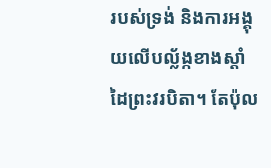របស់ទ្រង់ និងការអង្គុយលើបល្ល័ង្កខាងស្ដាំដៃព្រះវរបិតា។ តែប៉ុល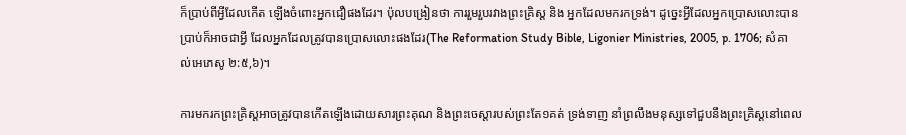ក៏ប្រាប់ពីអ្វីដែលកើត ឡើងចំពោះអ្នកជឿផងដែរ។ ប៉ុលបង្រៀនថា ការរួមរួបរវាងព្រះគ្រិស្ដ និង អ្នកដែលមករកទ្រង់។ ដូច្នេះអ្វីដែលអ្នកប្រោសលោះបានប្រាប់ក៏អាចជាអ្វី ដែលអ្នកដែលត្រូវបានប្រោសលោះផងដែរ(The Reformation Study Bible, Ligonier Ministries, 2005, p. 1706; សំគាល់អេភេសូ ២:៥,៦)។

ការមករកព្រះគ្រិស្ដអាចត្រូវបានកើតឡើងដោយសារព្រះគុណ និងព្រះចេស្ដារបស់ព្រះតែ១គត់ ទ្រង់ទាញ នាំព្រលឹងមនុស្សទៅជួបនឹងព្រះគ្រិស្ដនៅពេល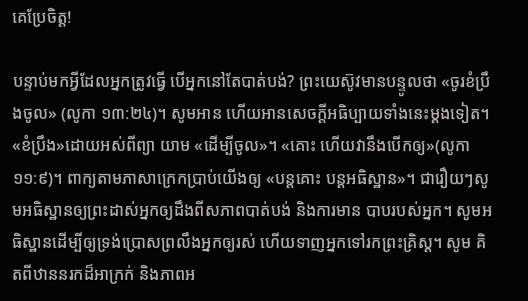គេប្រែចិត្ដ!

បន្ទាប់មកអ្វីដែលអ្នកត្រូវធ្វើ បើអ្នកនៅតែបាត់បង់? ព្រះយេស៊ូវមានបន្ទូលថា «ចូរខំប្រឹងចូល» (លូកា ១៣:២៤)។ សូមអាន ហើយអានសេចក្ដីអធិប្បាយទាំងនេះម្ដងទៀត។ «ខំប្រឹង»ដោយអស់ពីព្យា យាម «ដើម្បីចូល»។ «គោះ ហើយវានឹងបើកឲ្យ»(លូកា ១១:៩)។ ពាក្យតាមភាសាក្រេកប្រាប់យើងឲ្យ «បន្ដគោះ បន្ដអធិស្ឋាន»។ ជារឿយៗសូមអធិស្ឋានឲ្យព្រះដាស់អ្នកឲ្យដឹងពីសភាពបាត់បង់ និងការមាន បាបរបស់អ្នក។ សូមអធិស្ឋានដើម្បីឲ្យទ្រង់ប្រោសព្រលឹងអ្នកឲ្យរស់ ហើយទាញអ្នកទៅរកព្រះគ្រិស្ដ។ សូម គិតពីឋាននរកដ៏អាក្រក់ និងភាពអ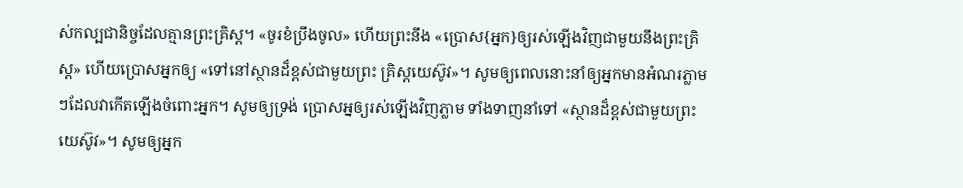ស់កល្បជានិច្ចដែលគ្មានព្រះគ្រិស្ដ។ «ចូរខំប្រឹងចូល» ហើយព្រះនឹង «ប្រោស{អ្នក}ឲ្យរស់ឡើងវិញជាមួយនឹងព្រះគ្រិស្ដ» ហើយប្រោសអ្នកឲ្យ «ទៅនៅស្ថានដ៏ខ្ពស់ជាមួយព្រះ គ្រិស្ដយេស៊ូវ»។ សូមឲ្យពេលនោះនាំឲ្យអ្នកមានអំណរភ្លាមៗដែលវាកើតឡើងចំពោះអ្នក។ សូមឲ្យទ្រង់ ប្រោសអ្នឲ្យរស់ឡើងវិញភ្លាម ទាំងទាញនាំទៅ «ស្ថានដ៏ខ្ពស់ជាមួយព្រះយេស៊ូវ»។ សូមឲ្យអ្នក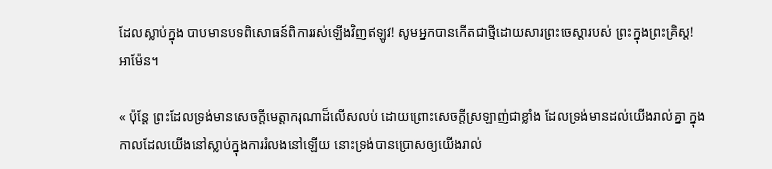ដែលស្លាប់ក្នុង បាបមានបទពិសោធន៍ពិការរស់ឡើងវិញឥឡូវ! សូមអ្នកបានកើតជាថ្មីដោយសារព្រះចេស្ដារបស់ ព្រះក្នុងព្រះគ្រិស្ដ! អាម៉ែន។

« ប៉ុន្តែ ព្រះដែលទ្រង់មានសេចក្តីមេត្តាករុណាដ៏លើសលប់ ដោយព្រោះសេចក្តីស្រឡាញ់ជាខ្លាំង ដែលទ្រង់មានដល់យើងរាល់គ្នា ក្នុងកាលដែលយើងនៅស្លាប់ក្នុងការរំលងនៅឡើយ នោះទ្រង់បានប្រោសឲ្យយើងរាល់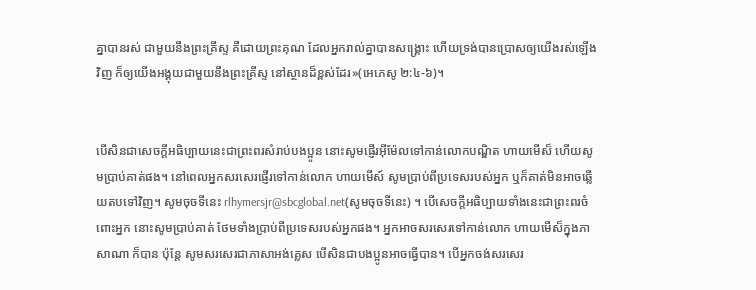គ្នាបានរស់ ជាមួយនឹងព្រះគ្រីស្ទ គឺដោយព្រះគុណ ដែលអ្នករាល់គ្នាបានសង្គ្រោះ ហើយទ្រង់បានប្រោសឲ្យយើងរស់ឡើងវិញ ក៏ឲ្យយើងអង្គុយជាមួយនឹងព្រះគ្រីស្ទ នៅស្ថានដ៏ខ្ពស់ដែរ»(អេភេសូ ២:៤-៦)។


បើសិនជាសេចក្ដីអធិប្បាយនេះជាព្រះពរសំរាប់បងប្អូន នោះសូមផ្ញើរអ៊ីម៉ែលទៅកាន់លោកបណ្ឌិត ហាយមើស៏ ហើយសូមប្រាប់គាត់ផង។ នៅពេលអ្នកសរសេរផ្ញើរទៅកាន់លោក ហាយមើស៍ សូមប្រាប់ពីប្រទេសរបស់អ្នក ឬក៏គាត់មិនអាចឆ្លើយតបទៅវិញ។ សូមចុចទីនេះ rlhymersjr@sbcglobal.net(សូមចុចទីនេះ) ។ បើសេចក្ដីអធិប្បាយទាំងនេះជាព្រះពរចំពោះអ្នក នោះសូមប្រាប់គាត់ ថែមទាំងប្រាប់ពីប្រទេសរបស់អ្នកផង។ អ្នកអាចសរសេរទៅកាន់លោក ហាយមើស៏ក្នុងភាសាណា ក៏បាន ប៉ុន្ដែ សូមសរសេរជាភាសាអង់គ្លេស បើសិនជាបងប្អូនអាចធ្វើបាន។ បើអ្នកចង់សរសេរ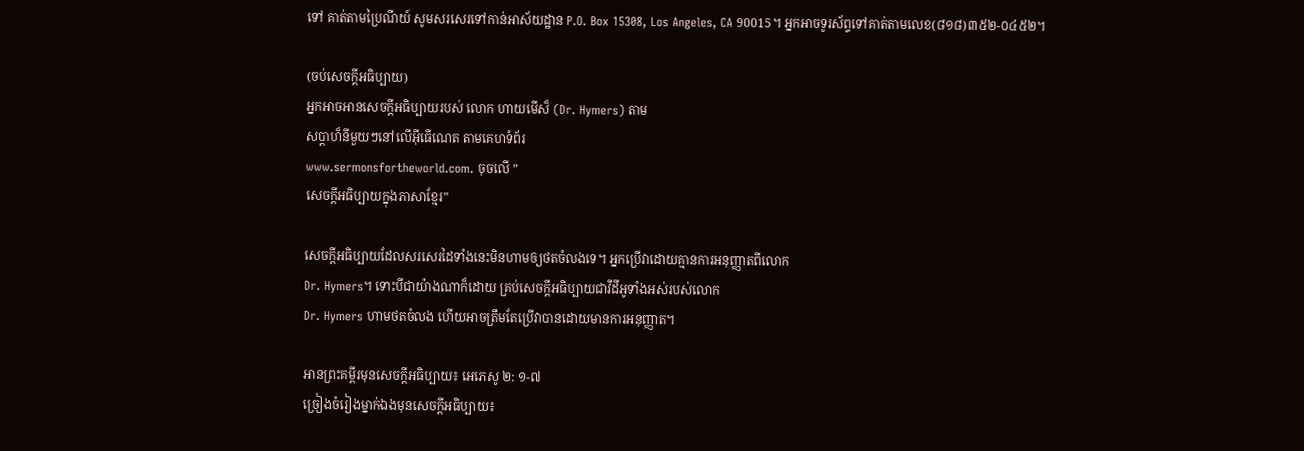ទៅ គាត់តាមប្រៃណីយ៍ សូមសរសេរទៅកាន់អាស័យដ្ឋាន P.O. Box 15308, Los Angeles, CA 90015។ អ្នកអាចទូរស័ព្ទទៅគាត់តាមលេខ(៨១៨)៣៥២-០៤៥២។

(ចប់សេចក្ដីអធិប្បាយ)
អ្នកអាចអានសេចក្ដីអធិប្បាយរបស់ លោក ហាយមើស៏ (Dr. Hymers) តាម
សប្ដាហ៏នីមួយៗនៅលើអ៊ីធើណេត តាមគេហទំព័រ
www.sermonsfortheworld.com. ចុចលើ ”
សេចក្ដីអធិប្បាយក្នុងភាសាខ្មែរ”

សេចក្ដីអធិប្បាយដែលសរសេរដៃទាំងនេះមិនហាមឲ្យថតចំលងទេ។ អ្នកប្រើវាដោយគ្មានការអនុញ្ញាតពីលោក
Dr. Hymers។ ទោះបីជាយ៉ាងណាក៏ដោយ គ្រប់សេចក្ដីអធិប្បាយជាវីដីអូទាំងអស់របស់លោក
Dr. Hymers ហាមថតចំលង ហើយអាចត្រឹមតែប្រើវាបានដោយមានការអនុញ្ញាត។

អានព្រះគម្ពីរមុនសេចក្ដីអធិប្បាយ៖ អេភេសូ ២: ១-៧
ច្រៀងចំរៀងម្នាក់ឯងមុនសេចក្ដីអធិប្បាយ៖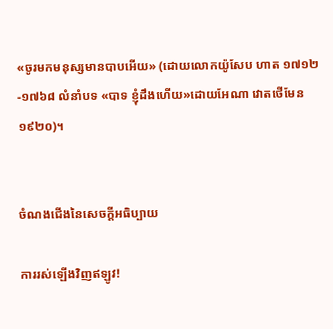«ចូរមកមនុស្សមានបាបអើយ» (ដោយលោកយ៉ូសែប ហាត ១៧១២-១៧៦៨ លំនាំបទ «បាទ ខ្ញុំដឹងហើយ»ដោយអែណា វោតថើមែន ១៩២០)។


ចំណងជើងនៃសេចក្ដីអធិប្បាយ

ការរស់ឡើងវិញឥឡូវ!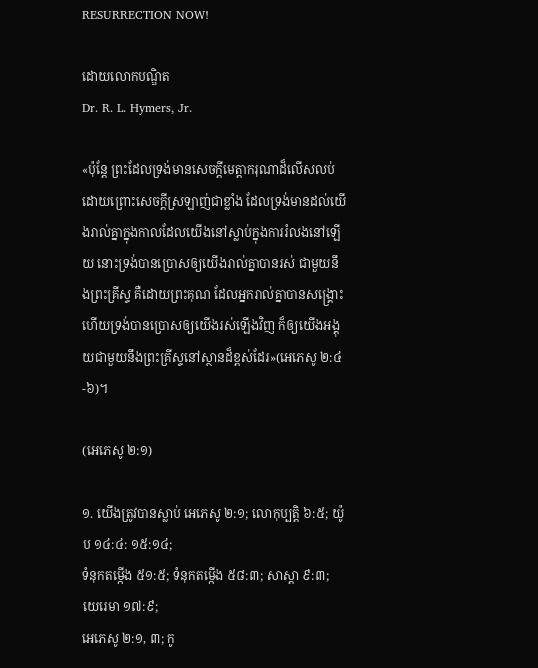RESURRECTION NOW!

ដោយលោកបណ្ឌិត
Dr. R. L. Hymers, Jr.

«ប៉ុន្តែ ព្រះដែលទ្រង់មានសេចក្តីមេត្តាករុណាដ៏លើសលប់ ដោយព្រោះសេចក្តីស្រឡាញ់ជាខ្លាំង ដែលទ្រង់មានដល់យើងរាល់គ្នាក្នុងកាលដែលយើងនៅស្លាប់ក្នុងការរំលងនៅឡើយ នោះទ្រង់បានប្រោសឲ្យយើងរាល់គ្នាបានរស់ ជាមួយនឹងព្រះគ្រីស្ទ គឺដោយព្រះគុណ ដែលអ្នករាល់គ្នាបានសង្គ្រោះ ហើយទ្រង់បានប្រោសឲ្យយើងរស់ឡើងវិញ ក៏ឲ្យយើងអង្គុយជាមួយនឹងព្រះគ្រីស្ទនៅស្ថានដ៏ខ្ពស់ដែរ»(អេភេសូ ២:៤-៦)។

(អេភេសូ ២:១)

១. យើងត្រូវបានស្លាប់ អេភេសូ ២:១; លោកុប្បត្ដិ ៦:៥; យ៉ូប ១៤:៤: ១៥:១៤;
ទំនុកតម្កើង ៥១:៥; ទំនុកតម្កើង ៥៨:៣; សាស្ដា ៩:៣; យេរេមា ១៧:៩;
អេភេសូ ២:១, ៣; កូ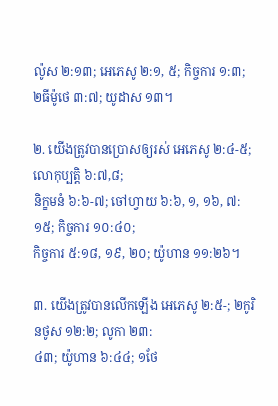ល៉ូស ២:១៣; អេភេសូ ២:១, ៥; កិច្ចការ ១:៣;
២ធីម៉ូថេ ៣:៧; យូដាស ១៣។

២. យើងត្រូវបានប្រោសឲ្យរស់ អេភេសូ ២:៤-៥; លោកុប្បត្ដិ ៦:៧,៨;
និក្ខមនំ ៦:៦-៧; ចៅហ្វាយ ៦:៦, ១, ១៦, ៧:១៥; កិច្ចការ ១០:៤០;
កិច្ចការ ៥:១៨, ១៩, ២០; យ៉ូហាន ១១:២៦។

៣. យើងត្រូវបានលើកឡើង អេភេសូ ២:៥-; ២កូរិនថូស ១២:២; លូកា ២៣:
៤៣; យ៉ូហាន ៦:៤៤; ១ថែ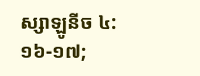ស្សាឡូនីច ៤:១៦-១៧;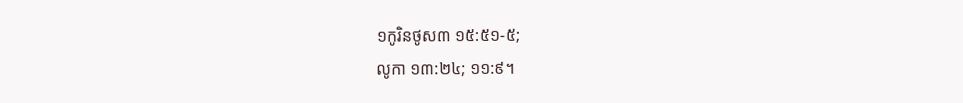១កូរិនថូស៣ ១៥:៥១-៥;
លូកា ១៣:២៤; ១១:៩។